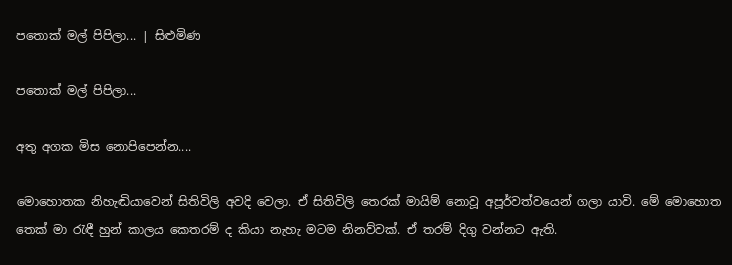පතොක් මල් පිපිලා... | සිළුමිණ

පතොක් මල් පිපිලා...

අතු අගක මිස නොපිපෙන්න....

මොහොතක නිහැඬියාවෙන් සිතිවිලි අවදි වෙලා. ඒ සිතිවිලි තෙරක් මායිම් නොවූ අපූර්වත්වයෙන් ගලා යාවි. මේ මොහොත තෙක් මා රැඳී හුන් කාලය කෙතරම් ද කියා නැහැ මටම නිනව්වක්. ඒ තරම් දිගු වන්නට ඇති.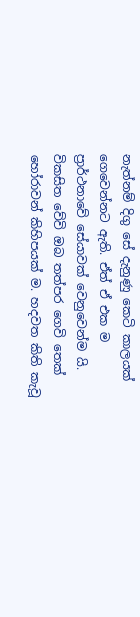නැත්නම් දිගු සේ දැනුණු කෙටි කාලයක් ගෙවෙන්නට ඇති. ඒත් ඒ එක ම ප්‍රාර්ථනාවේ සේයාවක් වෙනුවෙන්ම යි. විකසිත වේවි ඔබ තත්පර ගෙවි තෙක් හෝරාවන් කිහිපයක් ම. හදවත කිති කැවූ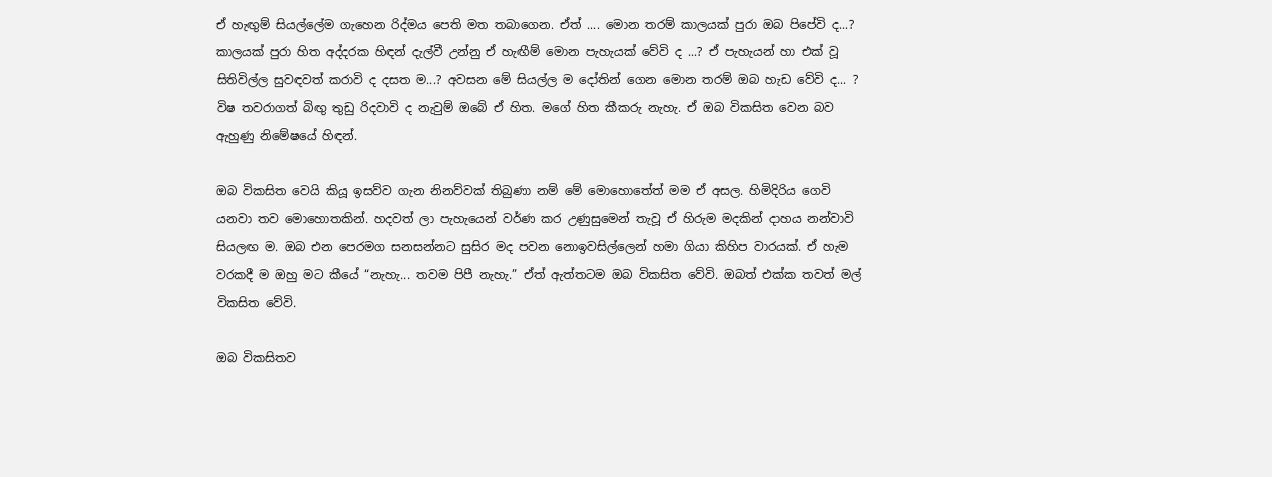ඒ හැඟුම් සියල්ලේම ගැහෙන රිද්මය පෙති මත තබාගෙන. ඒත් .... මොන තරම් කාලයක් පුරා ඔබ පිපේවි ද...? කාලයක් පුරා හිත අද්දරක හිඳන් දැල්වී උන්නු ඒ හැඟීම් මොන පැහැයක් වේවි ද ...? ඒ පැහැයන් හා එක් වූ සිතිවිල්ල සුවඳවත් කරාවි ද දසත ම...? අවසන මේ සියල්ල ම දෝතින් ගෙන මොන තරම් ඔබ හැඩ වේවි ද... ? විෂ තවරාගත් බිඟු තුඩු රිදවාවි ද නැවුම් ඔබේ ඒ හිත. මගේ හිත කීකරු නැහැ. ඒ ඔබ විකසිත වෙන බව ඇහුණු නිමේෂයේ හිඳන්.

ඔබ විකසිත වෙයි කියූ ඉසව්ව ගැන නිනව්වක් තිබුණා නම් මේ මොහොතේත් මම ඒ අසල. හිමිදිරිය ගෙවි යනවා තව මොහොතකින්. හදවත් ලා පැහැයෙන් වර්ණ කර උණුසුමෙන් තැවූ ඒ හිරුම මදකින් දාහය නන්වාවි සියලඟ ම. ඔබ එන පෙරමග සනසන්නට සුසිර මද පවන නොඉවසිල්ලෙන් හමා ගියා කිහිප වාරයක්. ඒ හැම වරකදී ම ඔහු මට කීයේ “නැහැ... තවම පිපී නැහැ.” ඒත් ඇත්තටම ඔබ විකසිත වේවි. ඔබත් එක්ක තවත් මල් විකසිත වේවි.

ඔබ විකසිතව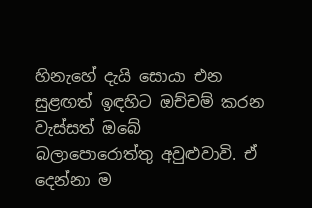හිනැහේ දැයි සොයා එන සුළඟත් ඉඳහිට ඔච්චම් කරන වැස්සත් ඔබේ බලාපොරොත්තු අවුළුවාවි. ඒ දෙන්නා ම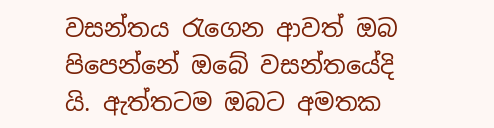වසන්තය රැගෙන ආවත් ඔබ පිපෙන්නේ ඔබේ වසන්තයේදි යි. ඇත්තටම ඔබට අමතක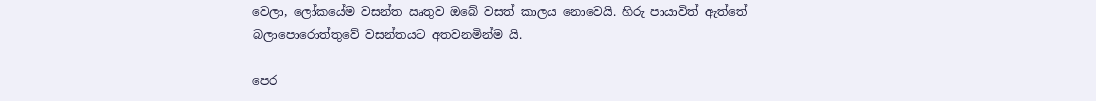වෙලා, ලෝකයේම වසන්ත ඍතුව ඔබේ වසත් කාලය නොවෙයි. හිරු පායාවිත් ඇත්තේ බලාපොරොත්තුවේ වසන්තයට අතවනමින්ම යි.

පෙර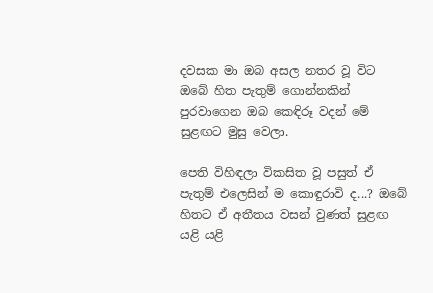දවසක මා ඔබ අසල නතර වූ විට ඔබේ හිත පැතුම් ගොන්නකින් පුරවාගෙන ඔබ කෙඳිරූ වදන් මේ සුළඟට මුසු වෙලා.

පෙති විහිඳලා විකසිත වූ පසුත් ඒ පැතුම් එලෙසින් ම කොඳුරාවි ද...? ඔබේ හිතට ඒ අතීතය වසන් වුණත් සුළඟ යළි යළි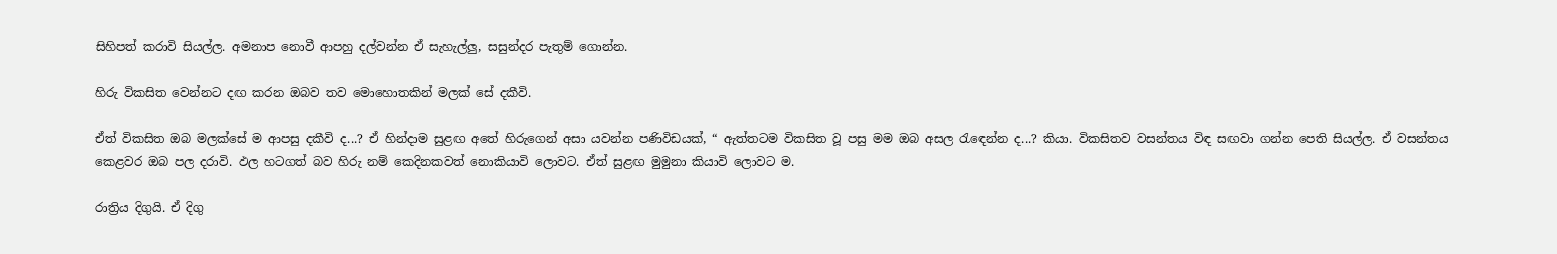සිහිපත් කරාවි සියල්ල. අමනාප නොවී ආපහු දල්වන්න ඒ සැහැල්ලු, සසුන්දර පැතුම් ගොන්න.

හිරු විකසිත වෙන්නට දඟ කරන ඔබව තව මොහොතකින් මලක් සේ දකීවි.

ඒත් විකසිත ඔබ මලක්සේ ම ආපසු දකීවි ද...? ඒ හින්දාම සුළඟ අතේ හිරුගෙන් අසා යවන්න පණිවිඩයක්, “ ඇත්තටම විකසිත වූ පසු මම ඔබ අසල රැඳෙන්න ද...? කියා. විකසිතව වසන්තය විඳ සඟවා ගන්න පෙති සියල්ල. ඒ වසන්තය කෙළවර ඔබ පල දරාවි. ඵල හටගත් බව හිරු නම් කෙදිනකවත් නොකියාවි ලොවට. ඒත් සුළඟ මුමුනා කියාවි ලොවට ම.

රාත්‍රිය දිගුයි. ඒ දිගු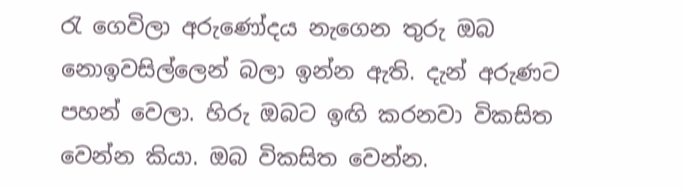රැ ගෙවිලා අරුණෝදය නැගෙන තුරු ඔබ නොඉවසිල්ලෙන් බලා ඉන්න ඇති. දැන් අරුණට පහන් වෙලා. හිරු ඔබට ඉඟි කරනවා විකසිත වෙන්න කියා. ඔබ විකසිත වෙන්න.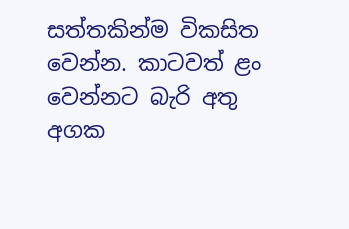සත්තකින්ම විකසිත වෙන්න. කාටවත් ළං වෙන්නට බැරි අතු අගක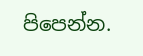පිපෙන්න.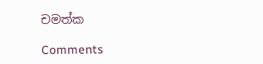චමත්ක

Comments